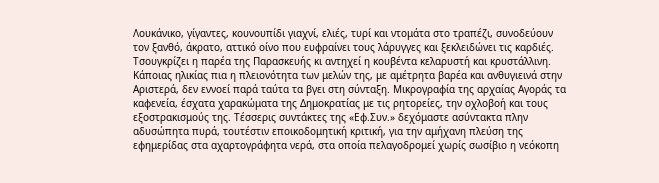Λουκάνικο, γίγαντες, κουνουπίδι γιαχνί, ελιές, τυρί και ντομάτα στο τραπέζι, συνοδεύουν τον ξανθό, άκρατο, αττικό οίνο που ευφραίνει τους λάρυγγες και ξεκλειδώνει τις καρδιές. Τσουγκρίζει η παρέα της Παρασκευής κι αντηχεί η κουβέντα κελαρυστή και κρυστάλλινη. Κάποιας ηλικίας πια η πλειονότητα των μελών της, με αμέτρητα βαρέα και ανθυγιεινά στην Αριστερά, δεν εννοεί παρά ταύτα τα βγει στη σύνταξη. Μικρογραφία της αρχαίας Αγοράς τα καφενεία, έσχατα χαρακώματα της Δημοκρατίας με τις ρητορείες, την οχλοβοή και τους εξοστρακισμούς της. Τέσσερις συντάκτες της «Εφ.Συν.» δεχόμαστε ασύντακτα πλην αδυσώπητα πυρά, τουτέστιν εποικοδομητική κριτική, για την αμήχανη πλεύση της εφημερίδας στα αχαρτογράφητα νερά, στα οποία πελαγοδρομεί χωρίς σωσίβιο η νεόκοπη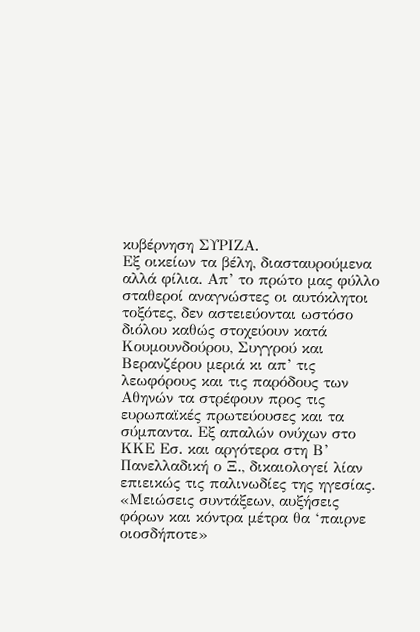κυβέρνηση ΣΥΡΙΖΑ.
Εξ οικείων τα βέλη, διασταυρούμενα αλλά φίλια. Απ’ το πρώτο μας φύλλο σταθεροί αναγνώστες οι αυτόκλητοι τοξότες, δεν αστειεύονται ωστόσο διόλου καθώς στοχεύουν κατά Κουμουνδούρου, Συγγρού και Βερανζέρου μεριά κι απ’ τις λεωφόρους και τις παρόδους των Αθηνών τα στρέφουν προς τις ευρωπαϊκές πρωτεύουσες και τα σύμπαντα. Εξ απαλών ονύχων στο ΚΚΕ Εσ. και αργότερα στη Β’ Πανελλαδική ο Ξ., δικαιολογεί λίαν επιεικώς τις παλινωδίες της ηγεσίας. «Μειώσεις συντάξεων, αυξήσεις φόρων και κόντρα μέτρα θα ‘παιρνε οιοσδήποτε»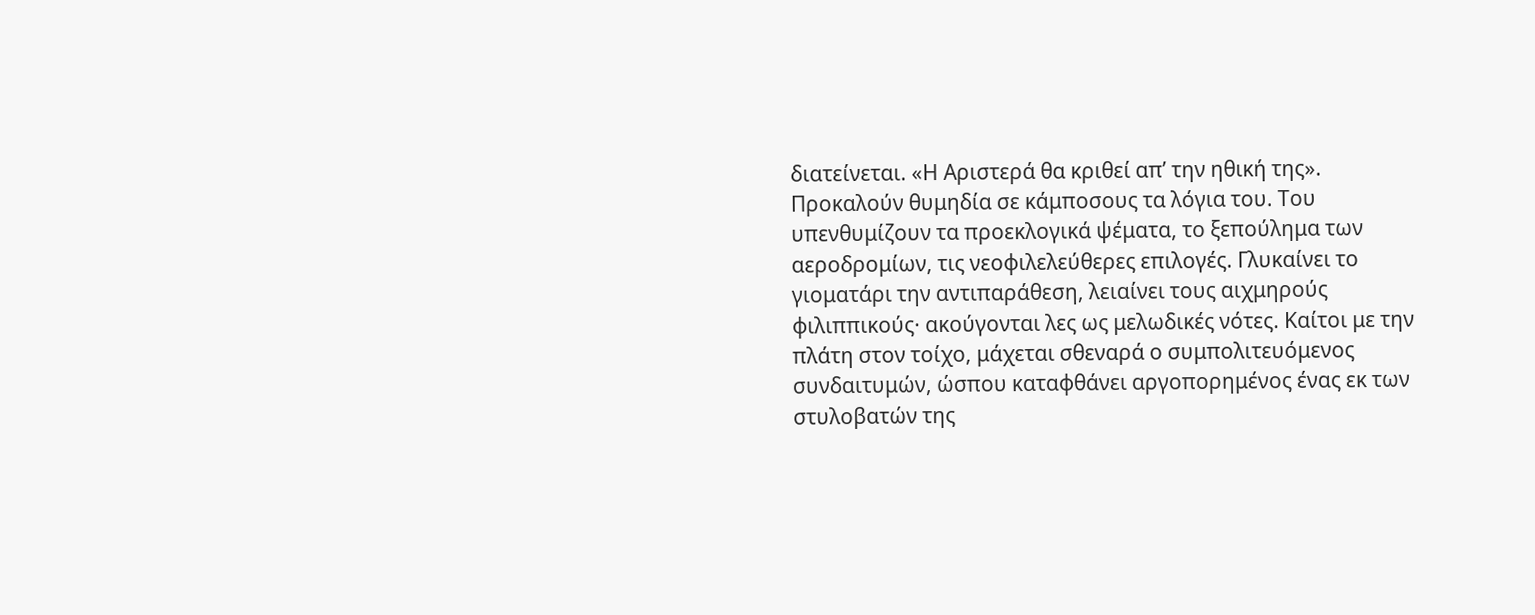διατείνεται. «Η Αριστερά θα κριθεί απ’ την ηθική της».
Προκαλούν θυμηδία σε κάμποσους τα λόγια του. Του υπενθυμίζουν τα προεκλογικά ψέματα, το ξεπούλημα των αεροδρομίων, τις νεοφιλελεύθερες επιλογές. Γλυκαίνει το γιοματάρι την αντιπαράθεση, λειαίνει τους αιχμηρούς φιλιππικούς· ακούγονται λες ως μελωδικές νότες. Καίτοι με την πλάτη στον τοίχο, μάχεται σθεναρά ο συμπολιτευόμενος συνδαιτυμών, ώσπου καταφθάνει αργοπορημένος ένας εκ των στυλοβατών της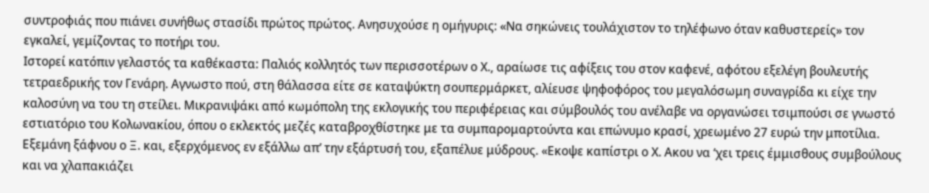συντροφιάς που πιάνει συνήθως στασίδι πρώτος πρώτος. Ανησυχούσε η ομήγυρις: «Να σηκώνεις τουλάχιστον το τηλέφωνο όταν καθυστερείς» τον εγκαλεί, γεμίζοντας το ποτήρι του.
Ιστορεί κατόπιν γελαστός τα καθέκαστα: Παλιός κολλητός των περισσοτέρων ο Χ., αραίωσε τις αφίξεις του στον καφενέ, αφότου εξελέγη βουλευτής τετραεδρικής τον Γενάρη. Αγνωστο πού, στη θάλασσα είτε σε καταψύκτη σουπερμάρκετ, αλίευσε ψηφοφόρος του μεγαλόσωμη συναγρίδα κι είχε την καλοσύνη να του τη στείλει. Μικρανιψάκι από κωμόπολη της εκλογικής του περιφέρειας και σύμβουλός του ανέλαβε να οργανώσει τσιμπούσι σε γνωστό εστιατόριο του Κολωνακίου, όπου ο εκλεκτός μεζές καταβροχθίστηκε με τα συμπαρομαρτούντα και επώνυμο κρασί, χρεωμένο 27 ευρώ την μποτίλια. Εξεμάνη ξάφνου ο Ξ. και, εξερχόμενος εν εξάλλω απ’ την εξάρτυσή του, εξαπέλυε μύδρους. «Εκοψε καπίστρι ο Χ. Ακου να ‘χει τρεις έμμισθους συμβούλους και να χλαπακιάζει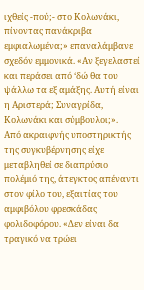ιχθείς -πού;- στο Κολωνάκι, πίνοντας πανάκριβα εμφιαλωμένα;» επαναλάμβανε σχεδόν εμμονικά. «Αν ξεγελαστεί και περάσει από ‘δώ θα του ψάλλω τα εξ αμάξης. Αυτή είναι η Αριστερά; Συναγρίδα, Κολωνάκι και σύμβουλοι;».
Από ακραιφνής υποστηρικτής της συγκυβέρνησης είχε μεταβληθεί σε διαπρύσιο πολέμιό της, άτεγκτος απέναντι στον φίλο του, εξαιτίας του αμφιβόλου φρεσκάδας φολιδοφόρου. «Δεν είναι δα τραγικό να τρώει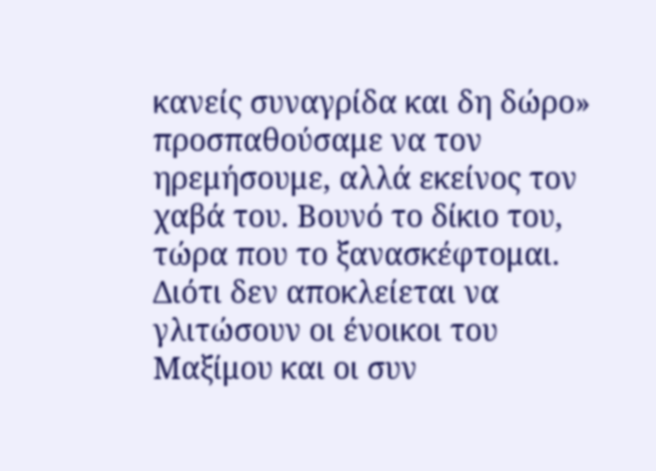κανείς συναγρίδα και δη δώρο» προσπαθούσαμε να τον ηρεμήσουμε, αλλά εκείνος τον χαβά του. Βουνό το δίκιο του, τώρα που το ξανασκέφτομαι. Διότι δεν αποκλείεται να γλιτώσουν οι ένοικοι του Μαξίμου και οι συν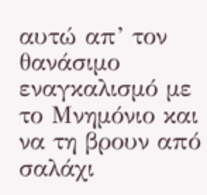αυτώ απ’ τον θανάσιμο εναγκαλισμό με το Μνημόνιο και να τη βρουν από σαλάχι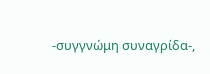-συγγνώμη συναγρίδα-,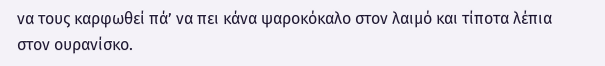να τους καρφωθεί πά’ να πει κάνα ψαροκόκαλο στον λαιμό και τίποτα λέπια στον ουρανίσκο.